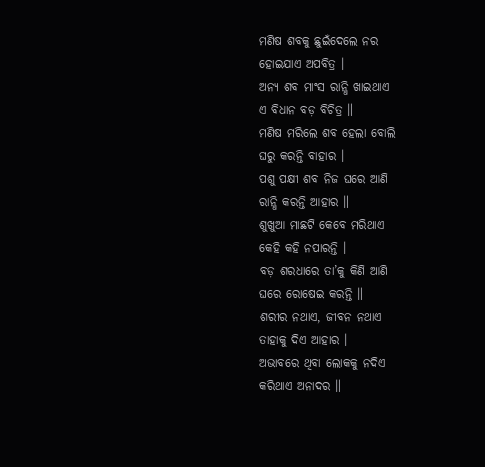ମଣିଷ ଶବକୁ ଛୁଇଁଦେଲେ ନର
ହୋଇଯାଏ ଅପବିତ୍ର ।
ଅନ୍ୟ ଶବ ମାଂସ ରାନ୍ଧି ଖାଇଥାଏ
ଏ ବିଧାନ ବଡ଼ ବିଚିତ୍ର ॥
ମଣିଷ ମରିଲେ ଶବ ହେଲା ବୋଲି
ଘରୁ କରନ୍ତି ବାହାର ।
ପଶୁ ପକ୍ଷୀ ଶବ ନିଜ ଘରେ ଆଣି
ରାନ୍ଧି କରନ୍ତି ଆହାର ॥
ଶୁଖୁଆ ମାଛଟି କେବେ ମରିଥାଏ
କେହି କହି ନପାରନ୍ତି ।
ବଡ଼ ଶରଧାରେ ତା’କୁ କିଣି ଆଣି
ଘରେ ରୋଷେଇ କରନ୍ତି ॥
ଶରୀର ନଥାଏ, ଜୀବନ ନଥାଏ
ତାହାକୁ ଦିଏ ଆହାର ।
ଅଭାବରେ ଥିବା ଲୋକକୁ ନଦିଏ
କରିଥାଏ ଅନାଦର ॥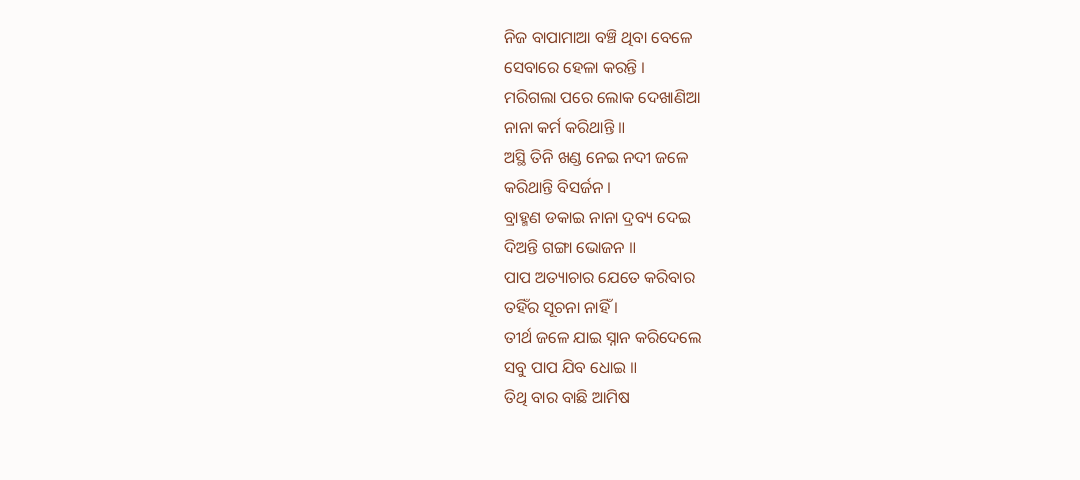ନିଜ ବାପାମାଆ ବଞ୍ଚି ଥିବା ବେଳେ
ସେବାରେ ହେଳା କରନ୍ତି ।
ମରିଗଲା ପରେ ଲୋକ ଦେଖାଣିଆ
ନାନା କର୍ମ କରିଥାନ୍ତି ॥
ଅସ୍ଥି ତିନି ଖଣ୍ଡ ନେଇ ନଦୀ ଜଳେ
କରିଥାନ୍ତି ବିସର୍ଜନ ।
ବ୍ରାହ୍ମଣ ଡକାଇ ନାନା ଦ୍ରବ୍ୟ ଦେଇ
ଦିଅନ୍ତି ଗଙ୍ଗା ଭୋଜନ ॥
ପାପ ଅତ୍ୟାଚାର ଯେତେ କରିବାର
ତହିଁର ସୂଚନା ନାହିଁ ।
ତୀର୍ଥ ଜଳେ ଯାଇ ସ୍ନାନ କରିଦେଲେ
ସବୁ ପାପ ଯିବ ଧୋଇ ॥
ତିଥି ବାର ବାଛି ଆମିଷ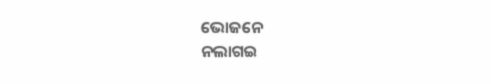ଭୋଜନେ
ନଲାଗଇ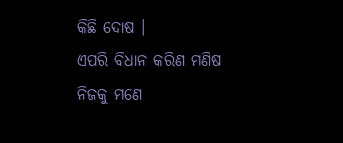କିଛି ଦୋଷ ।
ଏପରି ବିଧାନ କରିଣ ମଣିଷ
ନିଜକୁ ମଣେ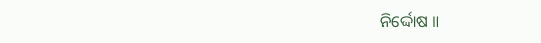ନିର୍ଦ୍ଦୋଷ ॥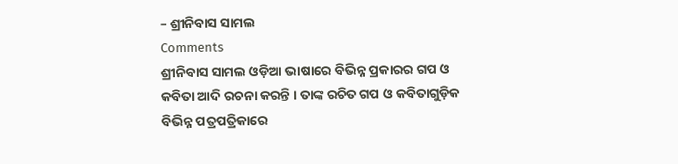– ଶ୍ରୀନିବାସ ସାମଲ
Comments
ଶ୍ରୀନିବାସ ସାମଲ ଓଡ଼ିଆ ଭାଷାରେ ବିଭିନ୍ନ ପ୍ରକାରର ଗପ ଓ କବିତା ଆଦି ରଚନା କରନ୍ତି । ତାଙ୍କ ରଚିତ ଗପ ଓ କବିତାଗୁଡ଼ିକ ବିଭିନ୍ନ ପତ୍ରପତ୍ରିକାରେ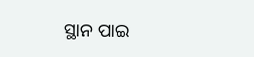ସ୍ଥାନ ପାଇ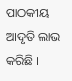ପାଠକୀୟ ଆଦୃତି ଲାଭ କରିଛି ।